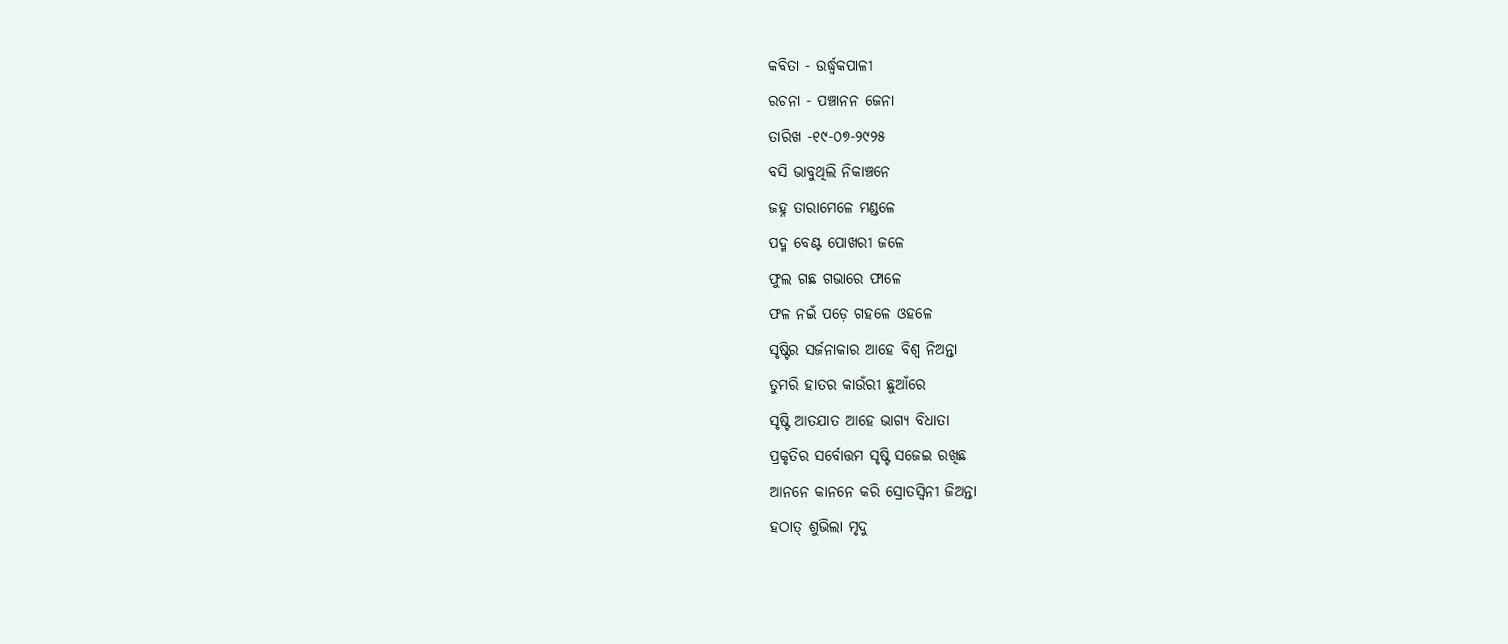କବିତା - ଉର୍ଦ୍ଧ୍ଵକପାଳୀ
ରଚନା - ପଞ୍ଚାନନ ଜେନା
ତାରିଖ -୧୯-୦୭-୨୯୨୫
ବସି ଭାବୁଥିଲି ନିକାଞ୍ଚନେ
ଜହ୍ନ ତାରାମେଳେ ମଣ୍ଡଳେ
ପଦ୍ମ ବେଣ୍ଟ ପୋଖରୀ ଜଳେ
ଫୁଲ ଗଛ ଗଭାରେ ଫାଳେ
ଫଳ ନଇଁ ପଡ଼େ ଗହଳେ ଓହଳେ
ସୃଷ୍ଟିର ସର୍ଜନାକାର ଆହେ ବିଶ୍ଵ ନିଅନ୍ତା
ତୁମରି ହାତର କାଉଁରୀ ଛୁଆଁରେ
ସୃଷ୍ଟି ଆତଯାତ ଆହେ ଭାଗ୍ୟ ବିଧାତା
ପ୍ରକୃତିର ସର୍ବୋତ୍ତମ ସୃଷ୍ଟି ସଜେଇ ରଖିଛ
ଆନନେ କାନନେ କରି ସ୍ରୋତସ୍ୱିନୀ ଜିଅନ୍ତା
ହଠାତ୍ ଶୁଭିଲା ମୃଦୁ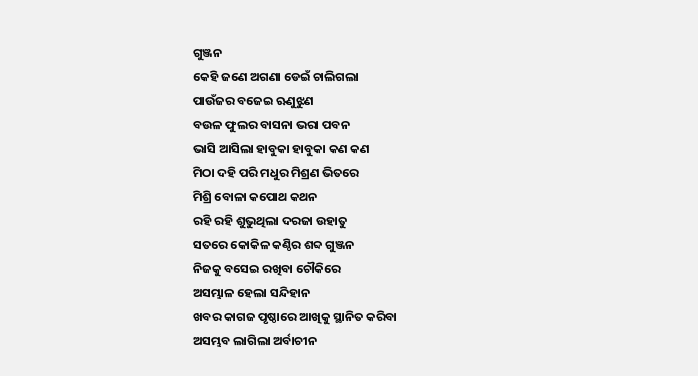ଗୁଞ୍ଜନ
କେହି ଜଣେ ଅଗଣା ଡେଇଁ ଚାଲିଗଲା
ପାଉଁଜର ବଜେଇ ଋଣୁଝୁଣ
ବଉଳ ଫୁଲର ବାସନା ଭରା ପବନ
ଭାସି ଆସିଲା ହାବୁକା ହାବୁକା କଣ କଣ
ମିଠା ଦହି ପରି ମଧୁର ମିଶ୍ରଣ ଭିତରେ
ମିଶ୍ରି ବୋଳା କପୋଥ କଥନ
ରହି ରହି ଶୁଭୁଥିଲା ଦରଜା ଉହାତୁ
ସତରେ କୋକିଳ କଣ୍ଠିର ଶବ୍ଦ ଗୁଞ୍ଜନ
ନିଜକୁ ବସେଇ ରଖିବା ଚୌକିରେ
ଅସମ୍ଭାଳ ହେଲା ସନ୍ଦିହାନ
ଖବର କାଗଜ ପୃଷ୍ଠାରେ ଆଖିକୁ ସ୍ଥାନିତ କରିବା
ଅସମ୍ଭବ ଲାଗିଲା ଅର୍ବାଚୀନ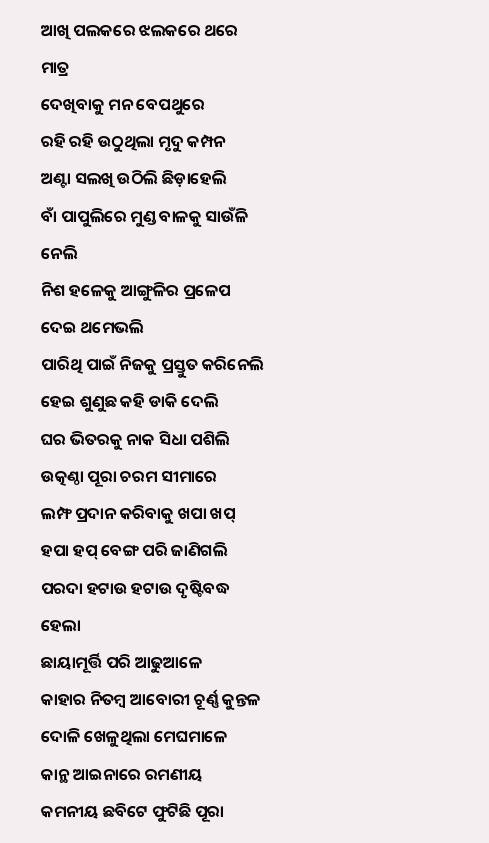ଆଖି ପଲକରେ ଝଲକରେ ଥରେ ମାତ୍ର
ଦେଖିବାକୁ ମନ ବେପଥୁରେ
ରହି ରହି ଉଠୁଥିଲା ମୃଦୁ କମ୍ପନ
ଅଣ୍ଟା ସଲଖି ଉଠିଲି ଛିଡ଼ାହେଲି
ବାଁ ପାପୁଲିରେ ମୁଣ୍ଡ ବାଳକୁ ସାଉଁଳି ନେଲି
ନିଶ ହଳେକୁ ଆଙ୍ଗୁଳିର ପ୍ରଳେପ ଦେଇ ଥମେଭଲି
ପାରିଥି ପାଇଁ ନିଜକୁ ପ୍ରସ୍ତୁତ କରିନେଲି
ହେଇ ଶୁଣୁଛ କହି ଡାକି ଦେଲି
ଘର ଭିତରକୁ ନାକ ସିଧା ପଶିଲି
ଉତ୍କଣ୍ଠା ପୂରା ଚରମ ସୀମାରେ
ଲମ୍ଫ ପ୍ରଦାନ କରିବାକୁ ଖପା ଖପ୍
ହପା ହପ୍ ବେଙ୍ଗ ପରି ଜାଣିଗଲି
ପରଦା ହଟାଉ ହଟାଉ ଦୃଷ୍ଟିବଦ୍ଧ ହେଲା
ଛାୟାମୂର୍ତ୍ତି ପରି ଆଢୁଆଳେ
କାହାର ନିତମ୍ବ ଆବୋରୀ ଚୂର୍ଣ୍ଣ କୁନ୍ତଳ
ଦୋଳି ଖେଳୁଥିଲା ମେଘମାଳେ
କାନ୍ଥ ଆଇନାରେ ରମଣୀୟ କମନୀୟ ଛବିଟେ ଫୁଟିଛି ପୂରା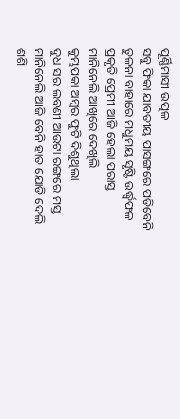ପୂର୍ଣ୍ଣିମାସୀ ଉତ୍ପଳ
ସବୁ ଫିକା ଯାବତୀୟ ପାସଙ୍ଗରେ ପଡିବେନି
ତୁଳନା ବାହାରେ ମଧୁମୟ ସୃଷ୍ଟି ଉର୍ଦ୍ଧ୍ୱଫଳ
ପ୍ରକୃତି ପ୍ରେମୀ ଆଜି ହେଲା ପରାସ୍ତ
ମାନିନେଲି ଆଖିରେ ଦେଖିଲି
କୁମ୍ଭପକା ଅମ୍ବର ଫୁଟି ଦିଶୁଥିଲା
ଦୁଧ ସର ଲବଣୀ ଆଉଟା ରଙ୍ଗରେ ମସ୍ତ
ମାନିନେଲି ଆଜି ବେନି ହାତ ଯୋଡି ଦେଲି
ଶଶି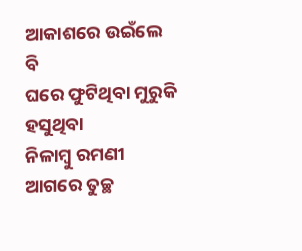ଆକାଶରେ ଉଇଁଲେ ବି
ଘରେ ଫୁଟିଥିବା ମୁରୁକି ହସୁଥିବା
ନିଳାମ୍ବୁ ରମଣୀ ଆଗରେ ତୁଚ୍ଛ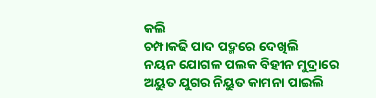କଲି
ଚମ୍ପାକଢି ପାଦ ପଦ୍ମରେ ଦେଖିଲି
ନୟନ ଯୋଗଳ ପଲକ ବିହୀନ ମୁଦ୍ରାରେ
ଅୟୁତ ଯୁଗର ନିୟୁତ କାମନା ପାଇଲି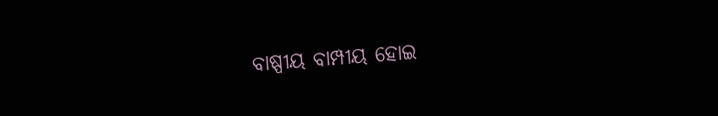ବାଷ୍ପୀୟ ବାମ୍ପୀୟ ହୋଇ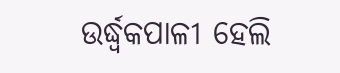ଉର୍ଦ୍ଧ୍ଵକପାଳୀ ହେଲି